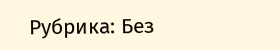Рубрика: Без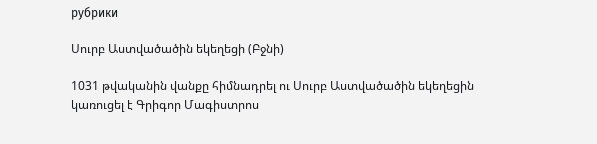рубрики

Սուրբ Աստվածածին եկեղեցի (Բջնի)

1031 թվականին վանքը հիմնադրել ու Սուրբ Աստվածածին եկեղեցին կառուցել է Գրիգոր Մագիստրոս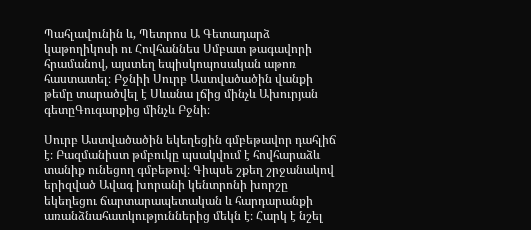Պահլավունին և, Պետրոս Ա Գետադարձ կաթողիկոսի ու Հովհաննես Սմբատ թագավորի հրամանով, այստեղ եպիսկոպոսական աթոռ հաստատել։ Բջնիի Սուրբ Աստվածածին վանքի թեմը տարածվել է Սևանա լճից մինչև Ախուրյան գետըԳուգարքից մինչև Բջնի։

Սուրբ Աստվածածին եկեղեցին գմբեթավոր դահլիճ է։ Բազմանիստ թմբուկը պսակվում է հովհարաձև տանիք ունեցող գմբեթով։ Գիպսե շքեղ շրջանակով երիզված Ավագ խորանի կենտրոնի խորշը եկեղեցու ճարտարապետական և հարդարանքի առանձնահատկություններից մեկն է։ Հարկ է նշել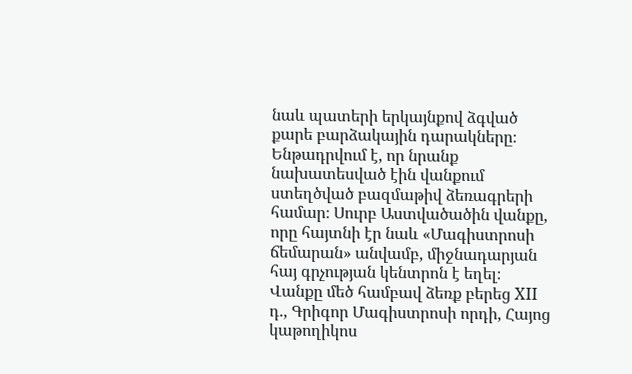նաև պատերի երկայնքով ձգված քարե բարձակային դարակները։ Ենթադրվում է, որ նրանք նախատեսված էին վանքում ստեղծված բազմաթիվ ձեռագրերի համար։ Սուրբ Աստվածածին վանքը, որը հայտնի էր նաև «Մագիստրոսի ճեմարան» անվամբ, միջնադարյան հայ գրչության կենտրոն է եղել։ Վանքը մեծ համբավ ձեռք բերեց XII դ., Գրիգոր Մագիստրոսի որդի, Հայոց կաթողիկոս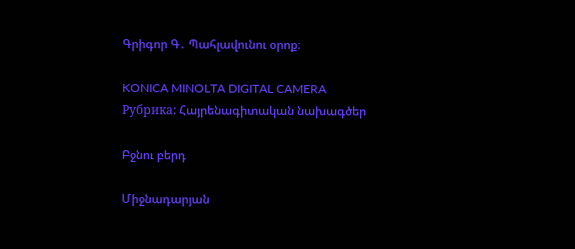Գրիգոր Գ․ Պահլավունու օրոք։

KONICA MINOLTA DIGITAL CAMERA
Рубрика: Հայրենագիտական նախագծեր

Բջնու բերդ

Միջնադարյան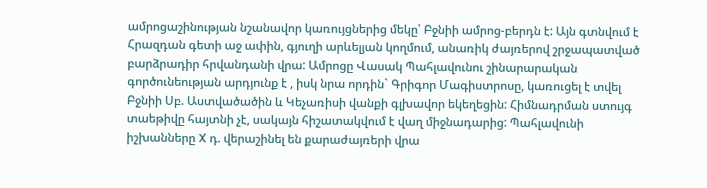ամրոցաշինության նշանավոր կառույցներից մեկը՝ Բջնիի ամրոց-բերդն է: Այն գտնվում է Հրազդան գետի աջ ափին, գյուղի արևելյան կողմում, անառիկ ժայռերով շրջապատված բարձրադիր հրվանդանի վրա: Ամրոցը Վասակ Պահլավունու շինարարական գործունեության արդյունք է , իսկ նրա որդին` Գրիգոր Մագիստրոսը, կառուցել է տվել Բջնիի Սբ. Աստվածածին և Կեչառիսի վանքի գլխավոր եկեղեցին: Հիմնադրման ստույգ տաեթիվը հայտնի չէ, սակայն հիշատակվում է վաղ միջնադարից: Պահլավունի իշխանները X դ. վերաշինել են քարաժայռերի վրա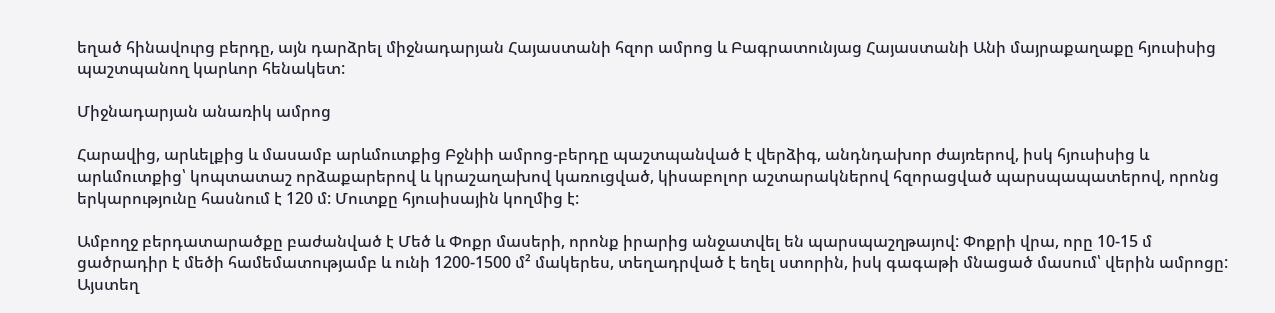եղած հինավուրց բերդը, այն դարձրել միջնադարյան Հայաստանի հզոր ամրոց և Բագրատունյաց Հայաստանի Անի մայրաքաղաքը հյուսիսից պաշտպանող կարևոր հենակետ:

Միջնադարյան անառիկ ամրոց

Հարավից, արևելքից և մասամբ արևմուտքից Բջնիի ամրոց-բերդը պաշտպանված է վերձիգ, անդնդախոր ժայռերով, իսկ հյուսիսից և արևմուտքից՝ կոպտատաշ որձաքարերով և կրաշաղախով կառուցված, կիսաբոլոր աշտարակներով հզորացված պարսպապատերով, որոնց երկարությունը հասնում է 120 մ: Մուտքը հյուսիսային կողմից է:

Ամբողջ բերդատարածքը բաժանված է Մեծ և Փոքր մասերի, որոնք իրարից անջատվել են պարսպաշղթայով: Փոքրի վրա, որը 10-15 մ ցածրադիր է մեծի համեմատությամբ և ունի 1200-1500 մ² մակերես, տեղադրված է եղել ստորին, իսկ գագաթի մնացած մասում՝ վերին ամրոցը:  Այստեղ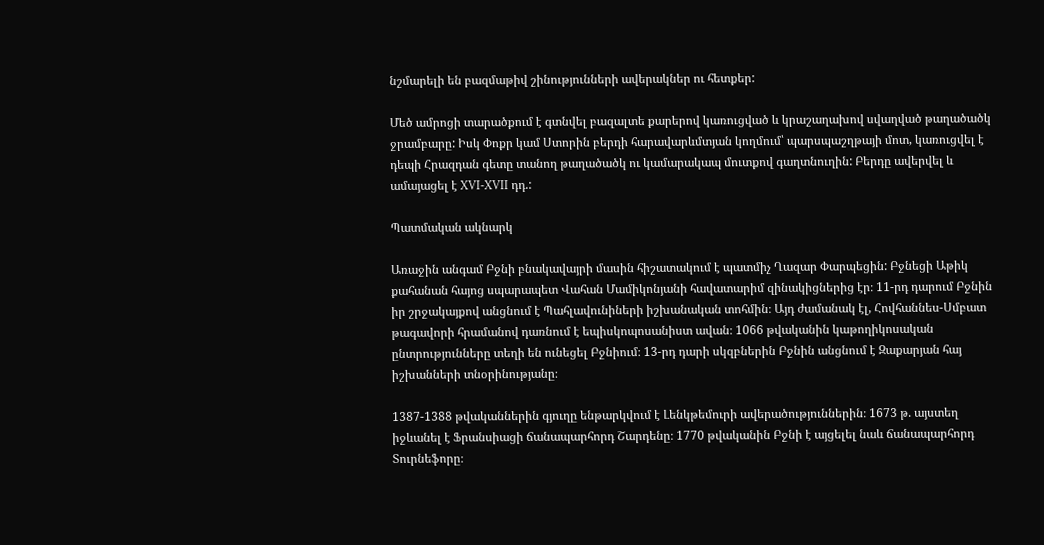նշմարելի են բազմաթիվ շինությունների ավերակներ ու հետքեր:

Մեծ ամրոցի տարածքում է գտնվել բազալտե քարերով կառուցված և կրաշաղախով սվաղված թաղածածկ ջրամբարը: Իսկ Փոքր կամ Ստորին բերդի հարավարևմտյան կողմում՝ պարսպաշղթայի մոտ, կառուցվել է դեպի Հրազդան գետը տանող թաղածածկ ու կամարակապ մուտքով գաղտնուղին: Բերդը ավերվել և ամայացել է XVI-XVII դդ.:

Պատմական ակնարկ

Առաջին անգամ Բջնի բնակավայրի մասին հիշատակում է պատմիչ Ղազար Փարպեցին: Բջնեցի Աթիկ քահանան հայոց սպարապետ Վահան Մամիկոնյանի հավատարիմ զինակիցներից էր։ 11-րդ դարում Բջնին իր շրջակայքով անցնում է Պահլավունիների իշխանական տոհմին։ Այդ ժամանակ էլ, Հովհաննես-Սմբատ թագավորի հրամանով դառնում է եպիսկոպոսանիստ ավան։ 1066 թվականին կաթողիկոսական ընտրությունները տեղի են ունեցել Բջնիում։ 13-րդ դարի սկզբներին Բջնին անցնում է Զաքարյան հայ իշխանների տնօրինությանը։

1387-1388 թվականներին գյուղը ենթարկվում է Լենկթեմուրի ավերածություններին։ 1673 թ. այստեղ իջևանել է Ֆրանսիացի ճանապարհորդ Շարդենը։ 1770 թվականին Բջնի է այցելել նաև ճանապարհորդ Տուրնեֆորը։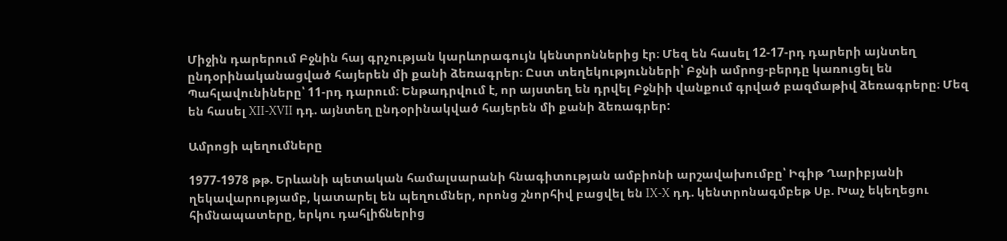Միջին դարերում Բջնին հայ գրչության կարևորագույն կենտրոններից էր։ Մեզ են հասել 12-17-րդ դարերի այնտեղ ընդօրինականացված հայերեն մի քանի ձեռագրեր։ Ըստ տեղեկությունների՝ Բջնի ամրոց-բերդը կառուցել են Պահլավունիները՝ 11-րդ դարում։ Ենթադրվում է, որ այստեղ են դրվել Բջնիի վանքում գրված բազմաթիվ ձեռագրերը։ Մեզ են հասել XII-XVII դդ. այնտեղ ընդօրինակված հայերեն մի քանի ձեռագրեր:

Ամրոցի պեղումները

1977-1978 թթ. Երևանի պետական համալսարանի հնագիտության ամբիոնի արշավախումբը՝ Իգիթ Ղարիբյանի ղեկավարությամբ, կատարել են պեղումներ, որոնց շնորհիվ բացվել են IX-X դդ. կենտրոնագմբեթ Սբ. Խաչ եկեղեցու հիմնապատերը, երկու դահլիճներից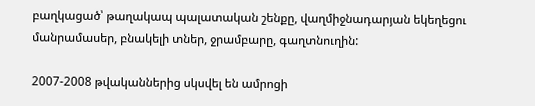բաղկացած՝ թաղակապ պալատական շենքը, վաղմիջնադարյան եկեղեցու մանրամասեր, բնակելի տներ, ջրամբարը, գաղտնուղին:

2007-2008 թվականներից սկսվել են ամրոցի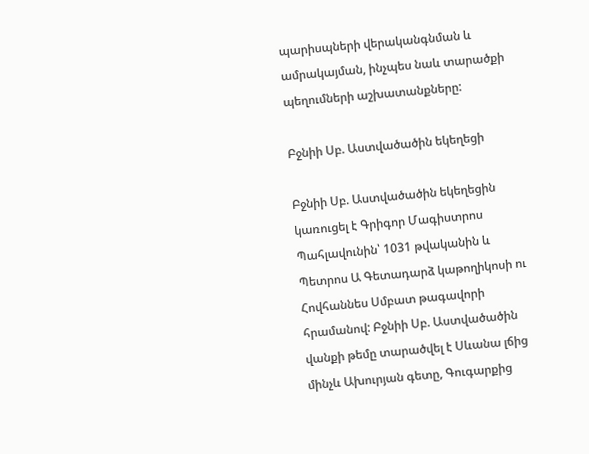պարիսպների վերականգնման և ամրակայման, ինչպես նաև տարածքի պեղումների աշխատանքները:

Բջնիի Սբ. Աստվածածին եկեղեցի

Բջնիի Սբ. Աստվածածին եկեղեցին կառուցել է Գրիգոր Մագիստրոս Պահլավունին՝ 1031 թվականին և Պետրոս Ա Գետադարձ կաթողիկոսի ու Հովհաննես Սմբատ թագավորի հրամանով: Բջնիի Սբ. Աստվածածին վանքի թեմը տարածվել է Սևանա լճից մինչև Ախուրյան գետը, Գուգարքից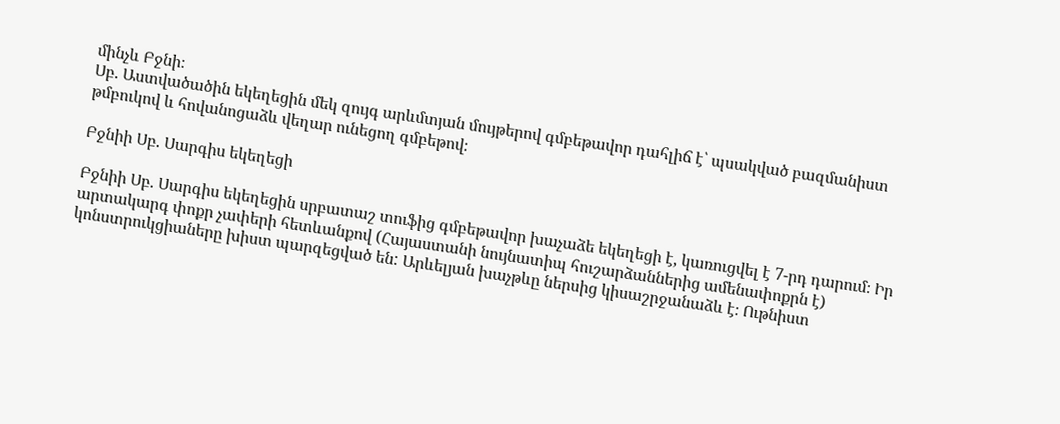մինչև Բջնի։
Սբ. Աստվածածին եկեղեցին մեկ զույգ արևմտյան մույթերով գմբեթավոր դահլիճ է՝ պսակված բազմանիստ թմբուկով և հովանոցաձև վեղար ունեցող գմբեթով։

Բջնիի Սբ. Սարգիս եկեղեցի

Բջնիի Սբ. Սարգիս եկեղեցին սրբատաշ տուֆից գմբեթավոր խաչաձե եկեղեցի է, կառուցվել է 7-րդ դարում։ Իր արտակարգ փոքր չափերի հետևանքով (Հայաստանի նույնատիպ հուշարձաններից ամենափոքրն է) կոնստրուկցիաները խիստ պարզեցված են: Արևելյան խաչթևը ներսից կիսաշրջանաձև է։ Ութնիստ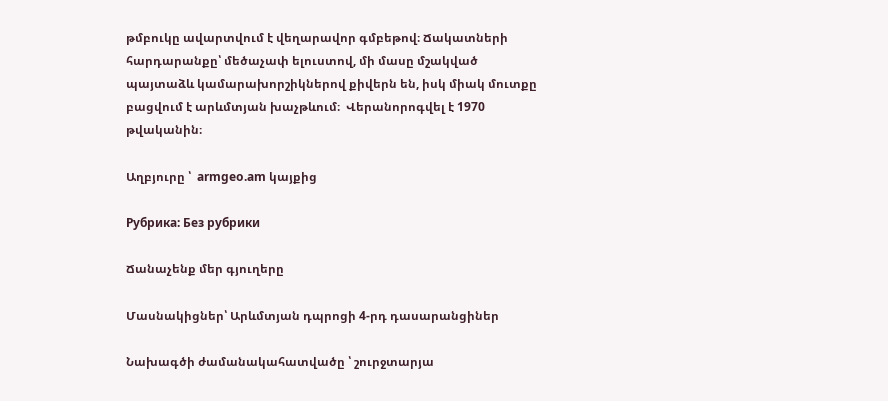թմբուկը ավարտվում է վեղարավոր գմբեթով։ Ճակատների հարդարանքը՝ մեծաչափ ելուստով, մի մասը մշակված պայտաձև կամարախորշիկներով քիվերն են, իսկ միակ մուտքը բացվում է արևմտյան խաչթևում։  Վերանորոգվել է 1970 թվականին։

Աղբյուրը ՝  armgeo.am կայքից

Рубрика: Без рубрики

Ճանաչենք մեր գյուղերը

Մասնակիցներ՝ Արևմտյան դպրոցի 4-րդ դասարանցիներ

Նախագծի ժամանակահատվածը ՝ շուրջտարյա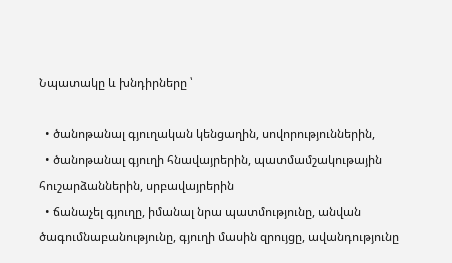Նպատակը և խնդիրները ՝

  • ծանոթանալ գյուղական կենցաղին, սովորություններին,
  • ծանոթանալ գյուղի հնավայրերին, պատմամշակութային հուշարձաններին, սրբավայրերին
  • ճանաչել գյուղը, իմանալ նրա պատմությունը, անվան ծագումնաբանությունը, գյուղի մասին զրույցը, ավանդությունը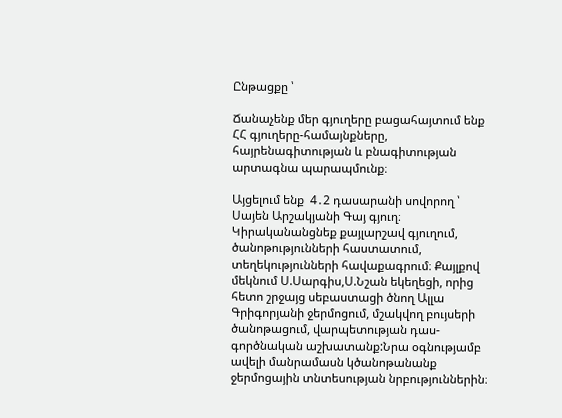Ընթացքը ՝

Ճանաչենք մեր գյուղերը բացահայտում ենք ՀՀ գյուղերը-համայնքները, հայրենագիտության և բնագիտության արտագնա պարապմունք։

Այցելում ենք  4․2 դասարանի սովորող ՝ Սայեն Արշակյանի Գայ գյուղ։ Կիրականանցնեք քայլարշավ գյուղում, ծանոթությունների հաստատում, տեղեկությունների հավաքագրում։ Քայլքով մեկնում Ս.Սարգիս,Ս.Նշան եկեղեցի, որից հետո շրջայց սեբաստացի ծնող Ալլա Գրիգորյանի ջերմոցում, մշակվող բույսերի ծանոթացում, վարպետության դաս-գործնական աշխատանք:Նրա օգնությամբ ավելի մանրամասն կծանոթանանք  ջերմոցային տնտեսության նրբություններին։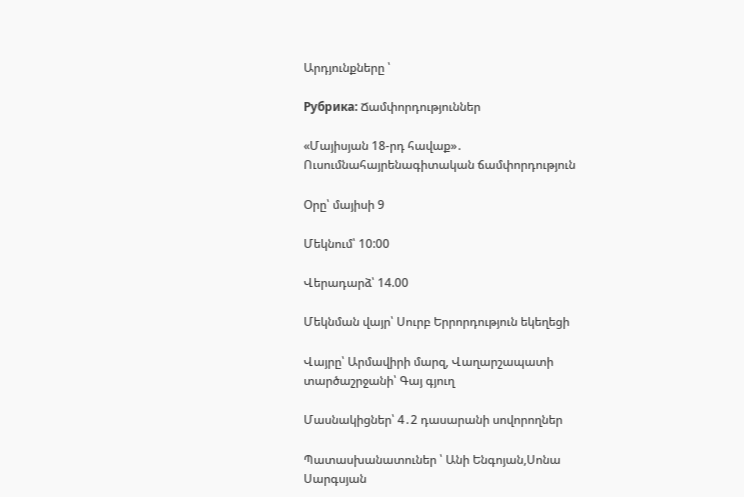Արդյունքները ՝

Рубрика: Ճամփորդություններ

«Մայիսյան 18-րդ հավաք»․ Ուսումնահայրենագիտական ճամփորդություն

Օրը՝ մայիսի 9

Մեկնում՝ 10:00

Վերադարձ՝ 14.00

Մեկնման վայր՝ Սուրբ Երրորդություն եկեղեցի

Վայրը՝ Արմավիրի մարզ, Վաղարշապատի տարծաշրջանի՝ Գայ գյուղ

Մասնակիցներ՝ 4․2 դասարանի սովորողներ

Պատասխանատուներ ՝ Անի Ենգոյան,Սոնա Սարգսյան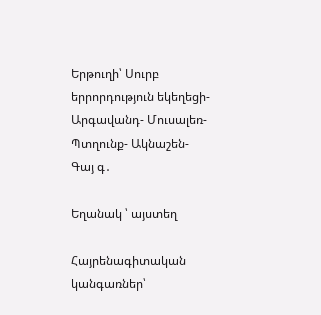Երթուղի՝ Սուրբ երրորդություն եկեղեցի-Արգավանդ- Մուսալեռ- Պտղունք- Ակնաշեն- Գայ գ․

Եղանակ ՝ այստեղ

Հայրենագիտական կանգառներ՝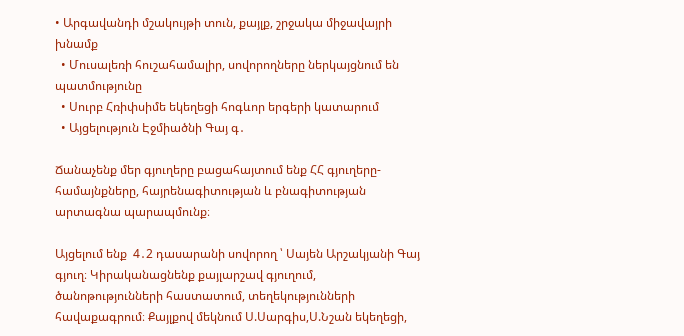• Արգավանդի մշակույթի տուն, քայլք, շրջակա միջավայրի խնամք
  • Մուսալեռի հուշահամալիր, սովորողները ներկայցնում են պատմությունը
  • Սուրբ Հռիփսիմե եկեղեցի հոգևոր երգերի կատարում
  • Այցելություն Էջմիածնի Գայ գ․

Ճանաչենք մեր գյուղերը բացահայտում ենք ՀՀ գյուղերը-համայնքները, հայրենագիտության և բնագիտության արտագնա պարապմունք։

Այցելում ենք  4․2 դասարանի սովորող ՝ Սայեն Արշակյանի Գայ գյուղ։ Կիրականացնենք քայլարշավ գյուղում, ծանոթությունների հաստատում, տեղեկությունների հավաքագրում։ Քայլքով մեկնում Ս.Սարգիս,Ս.Նշան եկեղեցի,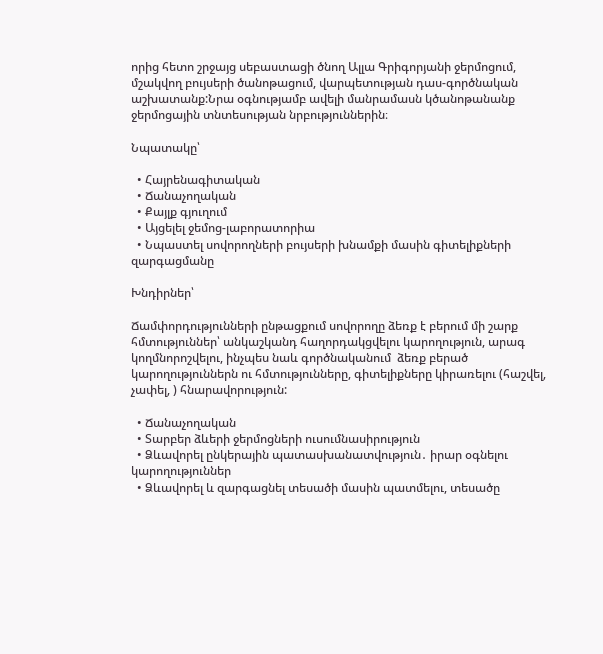որից հետո շրջայց սեբաստացի ծնող Ալլա Գրիգորյանի ջերմոցում, մշակվող բույսերի ծանոթացում, վարպետության դաս-գործնական աշխատանք:Նրա օգնությամբ ավելի մանրամասն կծանոթանանք  ջերմոցային տնտեսության նրբություններին։

Նպատակը՝

  • Հայրենագիտական
  • Ճանաչողական
  • Քայլք գյուղում
  • Այցելել ջեմոց-լաբորատորիա
  • Նպաստել սովորողների բույսերի խնամքի մասին գիտելիքների զարգացմանը

Խնդիրներ՝

Ճամփորդությունների ընթացքում սովորողը ձեռք է բերում մի շարք հմտություններ՝ անկաշկանդ հաղորդակցվելու կարողություն, արագ կողմնորոշվելու, ինչպես նաև գործնականում  ձեռք բերած կարողություններն ու հմտությունները, գիտելիքները կիրառելու (հաշվել, չափել, ) հնարավորություն:

  • Ճանաչողական
  • Տարբեր ձևերի ջերմոցների ուսումնասիրություն
  • Ձևավորել ընկերային պատասխանատվություն․ իրար օգնելու կարողություններ
  • Ձևավորել և զարգացնել տեսածի մասին պատմելու, տեսածը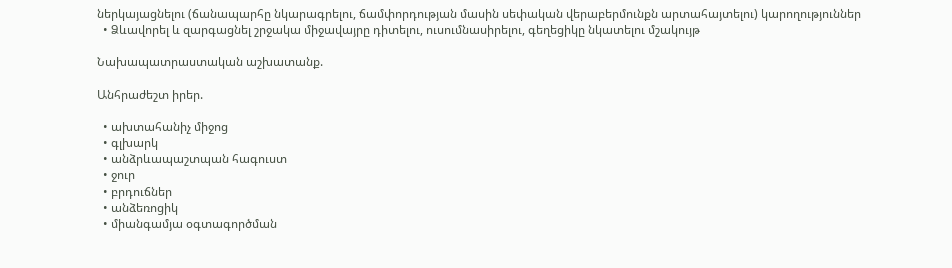ներկայացնելու (ճանապարհը նկարագրելու, ճամփորդության մասին սեփական վերաբերմունքն արտահայտելու) կարողություններ
  • Ձևավորել և զարգացնել շրջակա միջավայրը դիտելու, ուսումնասիրելու, գեղեցիկը նկատելու մշակույթ

Նախապատրաստական աշխատանք.

Անհրաժեշտ իրեր.

  • ախտահանիչ միջոց
  • գլխարկ
  • անձրևապաշտպան հագուստ
  • ջուր
  • բրդուճներ
  • անձեռոցիկ
  • միանգամյա օգտագործման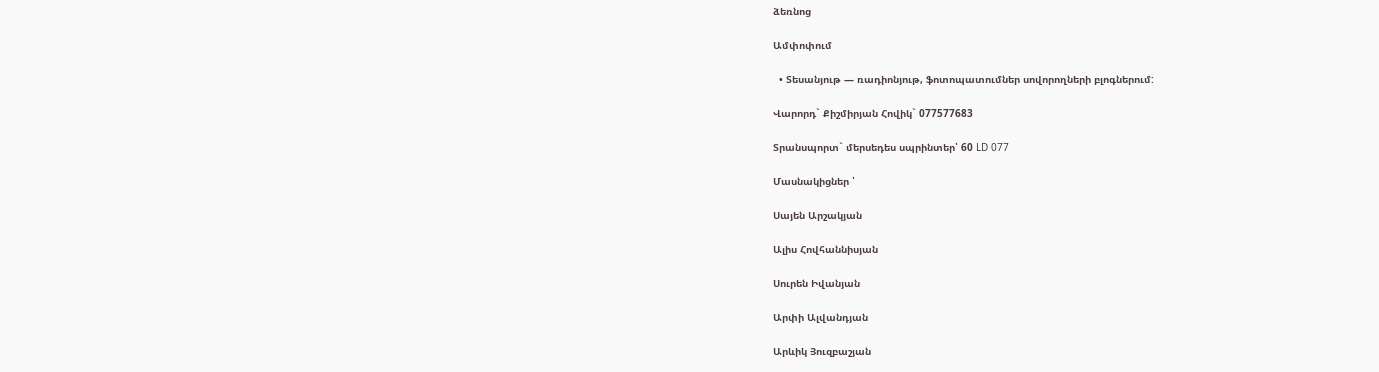ձեռնոց

Ամփոփում

  • Տեսանյութ — ռադիոնյութ, ֆոտոպատումներ սովորողների բլոգներում:

Վարորդ` Քիշմիրյան Հովիկ` 077577683

Տրանսպորտ` մերսեդես սպրինտեր՝ 60 LD 077

Մասնակիցներ ՝

Սայեն Արշակյան

Ալիս Հովհաննիսյան

Սուրեն Իվանյան

Արփի Ալվանդյան

Արևիկ Յուզբաշյան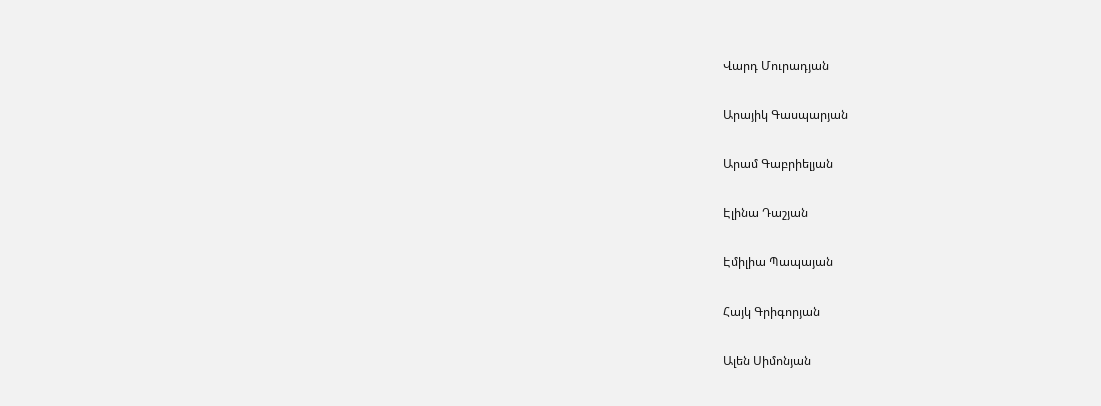Վարդ Մուրադյան

Արայիկ Գասպարյան

Արամ Գաբրիելյան

Էլինա Դաշյան

Էմիլիա Պապայան

Հայկ Գրիգորյան

Ալեն Սիմոնյան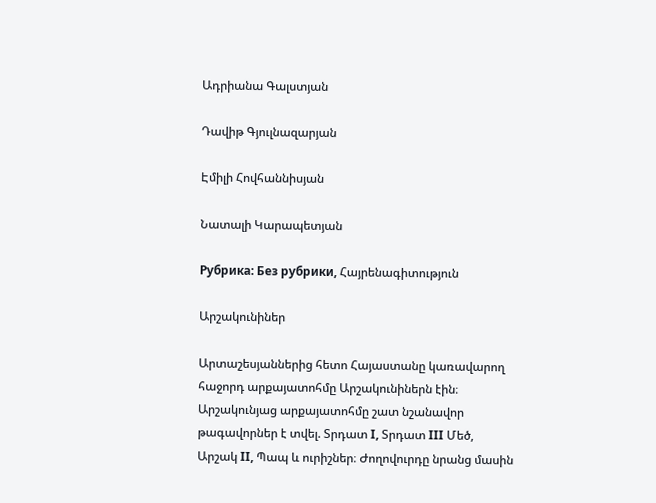Ադրիանա Գալստյան

Դավիթ Գյուլնազարյան

Էմիլի Հովհաննիսյան

Նատալի Կարապետյան

Рубрика: Без рубрики, Հայրենագիտություն

Արշակունիներ

Արտաշեսյաններից հետո Հայաստանը կառավարող հաջորդ արքայատոհմը Արշակունիներն էին։ Արշակունյաց արքայատոհմը շատ նշանավոր թագավորներ է տվել. Տրդատ I, Տրդատ III Մեծ, Արշակ II, Պապ և ուրիշներ։ Ժողովուրդը նրանց մասին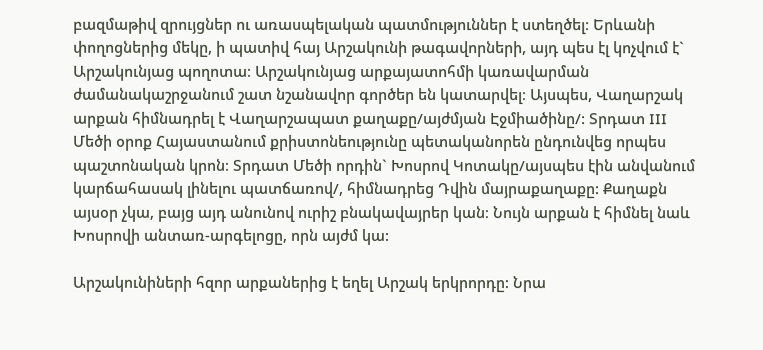բազմաթիվ զրույցներ ու առասպելական պատմություններ է ստեղծել։ Երևանի փողոցներից մեկը, ի պատիվ հայ Արշակունի թագավորների, այդ պես էլ կոչվում է` Արշակունյաց պողոտա։ Արշակունյաց արքայատոհմի կառավարման ժամանակաշրջանում շատ նշանավոր գործեր են կատարվել։ Այսպես, Վաղարշակ արքան հիմնադրել է Վաղարշապատ քաղաքը/այժմյան Էջմիածինը/: Տրդատ III Մեծի օրոք Հայաստանում քրիստոնեությունը պետականորեն ընդունվեց որպես պաշտոնական կրոն։ Տրդատ Մեծի որդին` Խոսրով Կոտակը/այսպես էին անվանում կարճահասակ լինելու պատճառով/, հիմնադրեց Դվին մայրաքաղաքը: Քաղաքն այսօր չկա, բայց այդ անունով ուրիշ բնակավայրեր կան։ Նույն արքան է հիմնել նաև Խոսրովի անտառ-արգելոցը, որն այժմ կա:

Արշակունիների հզոր արքաներից է եղել Արշակ երկրորդը: Նրա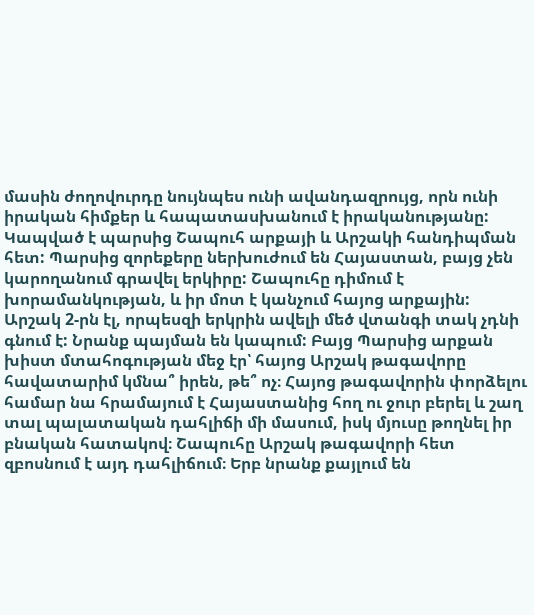մասին ժողովուրդը նույնպես ունի ավանդազրույց, որն ունի իրական հիմքեր և հապատասխանում է իրականությանը: Կապված է պարսից Շապուհ արքայի և Արշակի հանդիպման հետ: Պարսից զորեքերը ներխուժում են Հայաստան, բայց չեն կարողանում գրավել երկիրը: Շապուհը դիմում է խորամանկության, և իր մոտ է կանչում հայոց արքային: Արշակ 2-րն էլ, որպեսզի երկրին ավելի մեծ վտանգի տակ չդնի գնում է: Նրանք պայման են կապում: Բայց Պարսից արքան խիստ մտահոգության մեջ էր՝ հայոց Արշակ թագավորը հավատարիմ կմնա՞ իրեն, թե՞ ոչ։ Հայոց թագավորին փորձելու համար նա հրամայում է Հայաստանից հող ու ջուր բերել և շաղ տալ պալատական դահլիճի մի մասում, իսկ մյուսը թողնել իր բնական հատակով։ Շապուհը Արշակ թագավորի հետ զբոսնում է այդ դահլիճում։ Երբ նրանք քայլում են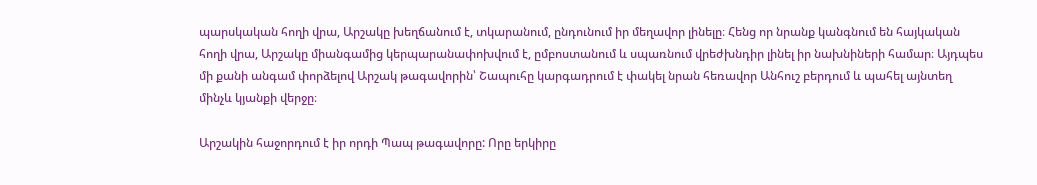պարսկական հողի վրա, Արշակը խեղճանում է, տկարանում, ընդունում իր մեղավոր լինելը։ Հենց որ նրանք կանգնում են հայկական հողի վրա, Արշակը միանգամից կերպարանափոխվում է, ըմբոստանում և սպառնում վրեժխնդիր լինել իր նախնիների համար։ Այդպես մի քանի անգամ փորձելով Արշակ թագավորին՝ Շապուհը կարգադրում է փակել նրան հեռավոր Անհուշ բերդում և պահել այնտեղ մինչև կյանքի վերջը։

Արշակին հաջորդում է իր որդի Պապ թագավորը: Որը երկիրը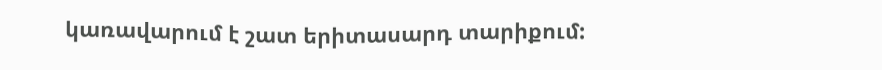կառավարում է շատ երիտասարդ տարիքում: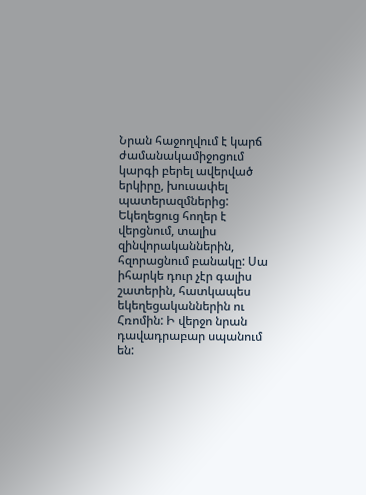Նրան հաջողվում է կարճ ժամանակամիջոցում կարգի բերել ավերված երկիրը, խուսափել պատերազմներից: Եկեղեցուց հողեր է վերցնում, տալիս զինվորականներին, հզորացնում բանակը: Սա իհարկե դուր չէր գալիս շատերին, հատկապես եկեղեցականներին ու Հռոմին: Ի վերջո նրան դավադրաբար սպանում են: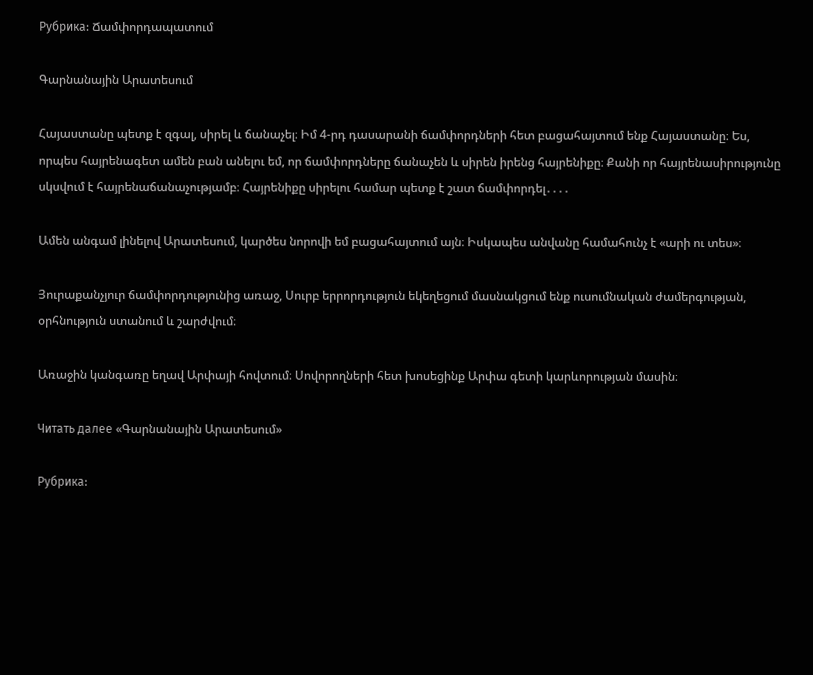Рубрика: Ճամփորդապատում

Գարնանային Արատեսում

Հայաստանը պետք է զգալ, սիրել և ճանաչել։ Իմ 4-րդ դասարանի ճամփորդների հետ բացահայտում ենք Հայաստանը։ Ես, որպես հայրենագետ ամեն բան անելու եմ, որ ճամփորդները ճանաչեն և սիրեն իրենց հայրենիքը։ Քանի որ հայրենասիրությունը սկսվում է հայրենաճանաչությամբ։ Հայրենիքը սիրելու համար պետք է շատ ճամփորդել․․․․

Ամեն անգամ լինելով Արատեսում, կարծես նորովի եմ բացահայտում այն։ Իսկապես անվանը համահունչ է «արի ու տես»։

Յուրաքանչյուր ճամփորդությունից առաջ, Սուրբ երրորդություն եկեղեցում մասնակցում ենք ուսումնական ժամերգության, օրհնություն ստանում և շարժվում։

Առաջին կանգառը եղավ Արփայի հովտում։ Սովորողների հետ խոսեցինք Արփա գետի կարևորության մասին։

Читать далее «Գարնանային Արատեսում»

Рубрика: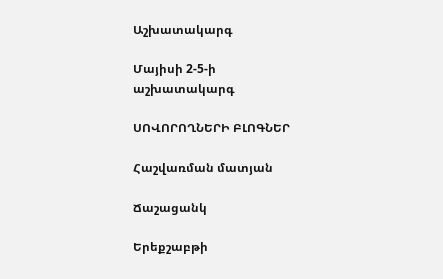Աշխատակարգ

Մայիսի 2-5-ի աշխատակարգ

ՍՈՎՈՐՈՂՆԵՐԻ ԲԼՈԳՆԵՐ

Հաշվառման մատյան

Ճաշացանկ

Երեքշաբթի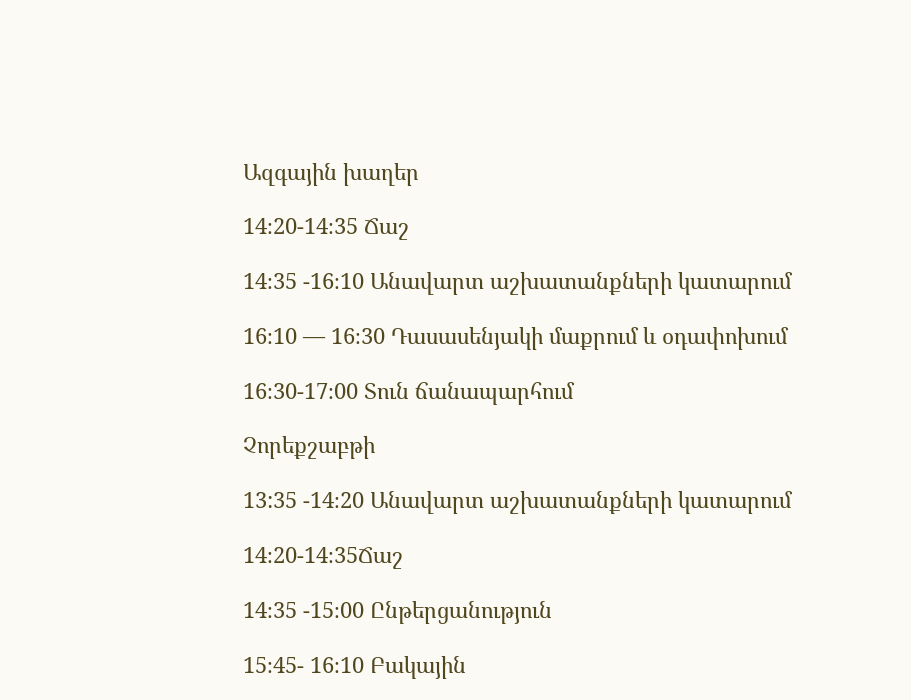Ազգային խաղեր

14։20-14։35 Ճաշ

14։35 -16։10 Անավարտ աշխատանքների կատարում

16։10 — 16։30 Դասասենյակի մաքրում և օդափոխում

16։30-17։00 Տուն ճանապարհում

Չորեքշաբթի

13:35 -14։20 Անավարտ աշխատանքների կատարում

14։20-14։35Ճաշ

14։35 -15։00 Ընթերցանություն

15։45- 16։10 Բակային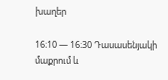խաղեր

16։10 — 16։30 Դասասենյակի մաքրում և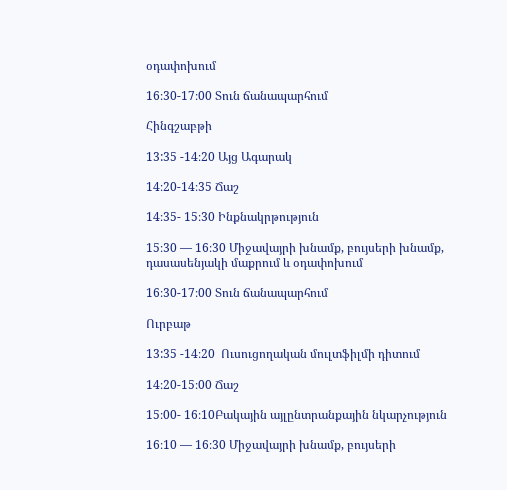օդափոխում

16։30-17։00 Տուն ճանապարհում

Հինգշաբթի

13:35 -14։20 Այց Ագարակ

14։20-14։35 Ճաշ

14։35- 15։30 Ինքնակրթություն

15։30 — 16։30 Միջավայրի խնամք, բույսերի խնամք, դասասենյակի մաքրում և օդափոխում

16։30-17։00 Տուն ճանապարհում

Ուրբաթ

13:35 -14։20  Ուսուցողական մուլտֆիլմի դիտում

14։20-15։00 Ճաշ

15։00- 16։10Բակային այլընտրանքային նկարչություն

16։10 — 16։30 Միջավայրի խնամք, բույսերի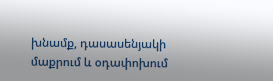խնամք, դասասենյակի մաքրում և օդափոխում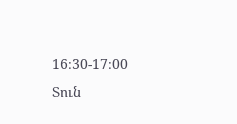16։30-17։00 Տուն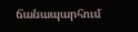ճանապարհում